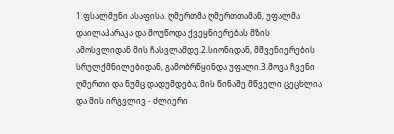1.ფსალმუნი ასაფისა. ღმერთმა ღმერთთამან, უფალმა დაილაპარაკა და მოუწოდა ქვეყნიერებას მზის ამოსვლიდან მის ჩასვლამდე.2.სიონიდან, მშვენიერების სრულქმნილებიდან, გამობრწყინდა უფალი.3.მოვა ჩვენი ღმერთი და ნუმც დადუმდება; მის წინაშე მწველი ცეცხლია და მის ირგვლივ - ძლიერი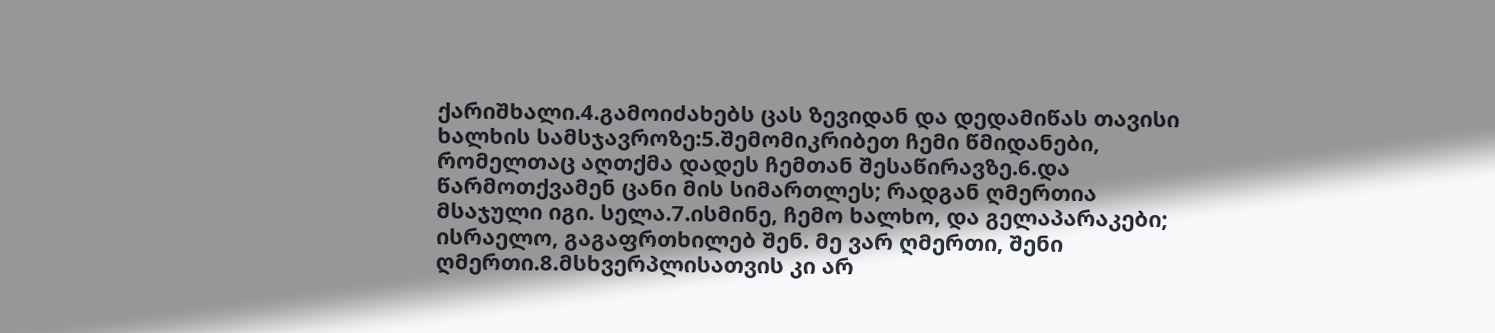ქარიშხალი.4.გამოიძახებს ცას ზევიდან და დედამიწას თავისი ხალხის სამსჯავროზე:5.შემომიკრიბეთ ჩემი წმიდანები, რომელთაც აღთქმა დადეს ჩემთან შესაწირავზე.6.და წარმოთქვამენ ცანი მის სიმართლეს; რადგან ღმერთია მსაჯული იგი. სელა.7.ისმინე, ჩემო ხალხო, და გელაპარაკები; ისრაელო, გაგაფრთხილებ შენ. მე ვარ ღმერთი, შენი ღმერთი.8.მსხვერპლისათვის კი არ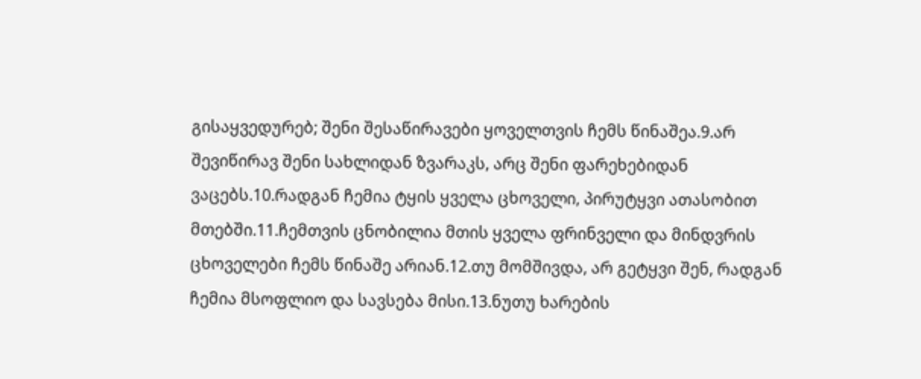გისაყვედურებ; შენი შესაწირავები ყოველთვის ჩემს წინაშეა.9.არ შევიწირავ შენი სახლიდან ზვარაკს, არც შენი ფარეხებიდან ვაცებს.10.რადგან ჩემია ტყის ყველა ცხოველი, პირუტყვი ათასობით მთებში.11.ჩემთვის ცნობილია მთის ყველა ფრინველი და მინდვრის ცხოველები ჩემს წინაშე არიან.12.თუ მომშივდა, არ გეტყვი შენ, რადგან ჩემია მსოფლიო და სავსება მისი.13.ნუთუ ხარების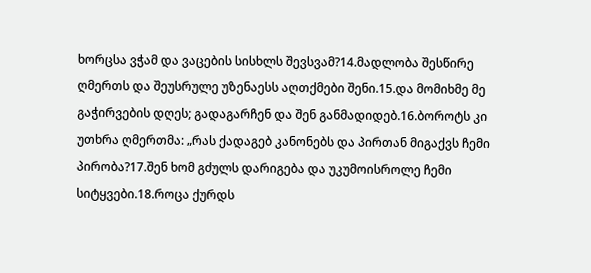ხორცსა ვჭამ და ვაცების სისხლს შევსვამ?14.მადლობა შესწირე ღმერთს და შეუსრულე უზენაესს აღთქმები შენი.15.და მომიხმე მე გაჭირვების დღეს; გადაგარჩენ და შენ განმადიდებ.16.ბოროტს კი უთხრა ღმერთმა: „რას ქადაგებ კანონებს და პირთან მიგაქვს ჩემი პირობა?17.შენ ხომ გძულს დარიგება და უკუმოისროლე ჩემი სიტყვები.18.როცა ქურდს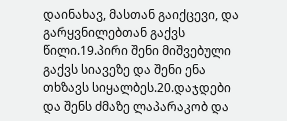დაინახავ, მასთან გაიქცევი, და გარყვნილებთან გაქვს წილი.19.პირი შენი მიშვებული გაქვს სიავეზე და შენი ენა თხზავს სიყალბეს.20.დაჯდები და შენს ძმაზე ლაპარაკობ და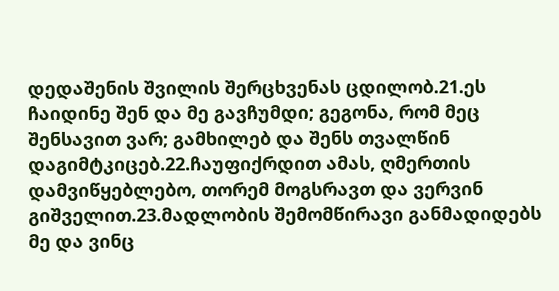დედაშენის შვილის შერცხვენას ცდილობ.21.ეს ჩაიდინე შენ და მე გავჩუმდი; გეგონა, რომ მეც შენსავით ვარ; გამხილებ და შენს თვალწინ დაგიმტკიცებ.22.ჩაუფიქრდით ამას, ღმერთის დამვიწყებლებო, თორემ მოგსრავთ და ვერვინ გიშველით.23.მადლობის შემომწირავი განმადიდებს მე და ვინც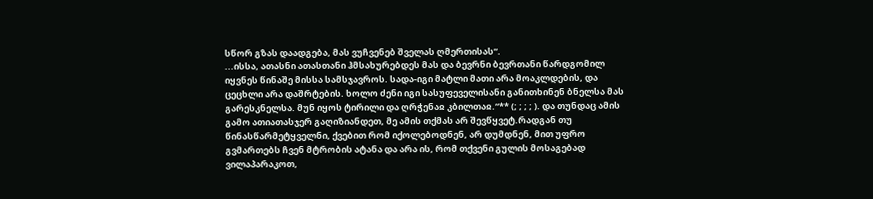სწორ გზას დაადგება, მას ვუჩვენებ შველას ღმერთისას“.
...ისსა, ათასნი ათასთანი ჰმსახურებდეს მას და ბევრნი ბევრთანი წარდგომილ იყვნეს წინაშე მისსა სამსჯავროს. სადა-იგი მატლი მათი არა მოაკლდების, და ცეცხლი არა დაშრტების. ხოლო ძენი იგი სასუფეველისანი განითხინენ ბნელსა მას გარესკნელსა. მუნ იყოს ტირილი და ღრჭენაჲ კბილთაჲ.“** (; ; ; ; ). და თუნდაც ამის გამო ათიათასჯერ გაღიზიანდეთ, მე ამის თქმას არ შევწყვეტ.რადგან თუ წინასწარმეტყველნი, ქვებით რომ იქოლებოდნენ, არ დუმდნენ, მით უფრო გვმართებს ჩვენ მტრობის ატანა და არა ის, რომ თქვენი გულის მოსაგებად ვილაპარაკოთ,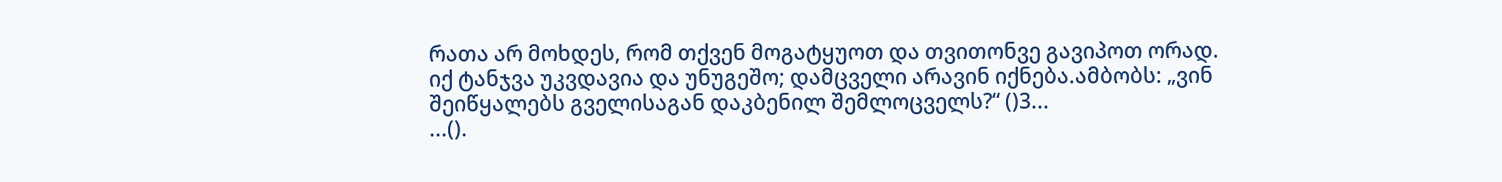რათა არ მოხდეს, რომ თქვენ მოგატყუოთ და თვითონვე გავიპოთ ორად.
იქ ტანჯვა უკვდავია და უნუგეშო; დამცველი არავინ იქნება.ამბობს: „ვინ შეიწყალებს გველისაგან დაკბენილ შემლოცველს?“ ()3...
...().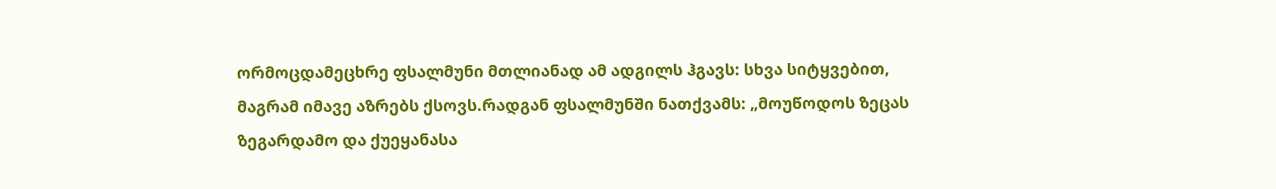ორმოცდამეცხრე ფსალმუნი მთლიანად ამ ადგილს ჰგავს: სხვა სიტყვებით, მაგრამ იმავე აზრებს ქსოვს.რადგან ფსალმუნში ნათქვამს: „მოუწოდოს ზეცას ზეგარდამო და ქუეყანასა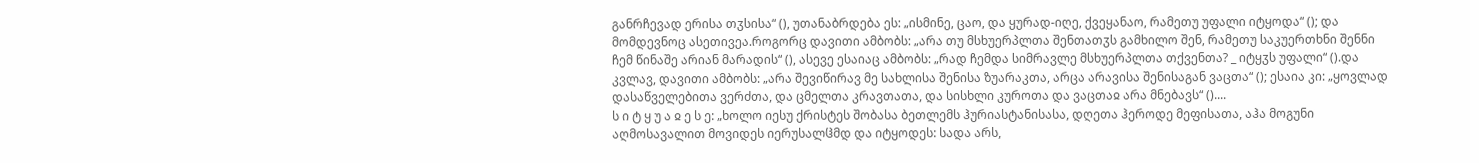განრჩევად ერისა თჳსისა“ (), უთანაბრდება ეს: „ისმინე, ცაო, და ყურად-იღე, ქვეყანაო, რამეთუ უფალი იტყოდა“ (); და მომდევნოც ასეთივეა.როგორც დავითი ამბობს: „არა თუ მსხუერპლთა შენთათჳს გამხილო შენ, რამეთუ საკუერთხნი შენნი ჩემ წინაშე არიან მარადის“ (), ასევე ესაიაც ამბობს: „რად ჩემდა სიმრავლე მსხუერპლთა თქვენთა? _ იტყჳს უფალი“ ().და კვლავ, დავითი ამბობს: „არა შევიწირავ მე სახლისა შენისა ზუარაკთა, არცა არავისა შენისაგან ვაცთა“ (); ესაია კი: „ყოვლად დასაწველებითა ვერძთა, და ცმელთა კრავთათა, და სისხლი კუროთა და ვაცთაჲ არა მნებავს“ ()....
ს ი ტ ყ უ ა ჲ ე ს ე: „ხოლო იესუ ქრისტეს შობასა ბეთლემს ჰურიასტანისასა, დღეთა ჰეროდე მეფისათა, აჰა მოგუნი აღმოსავალით მოვიდეს იერუსალჱმდ და იტყოდეს: სადა არს,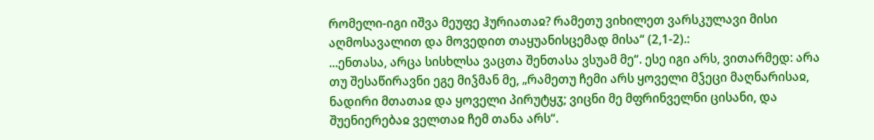რომელი-იგი იშვა მეუფე ჰურიათაჲ? რამეთუ ვიხილეთ ვარსკულავი მისი აღმოსავალით და მოვედით თაყუანისცემად მისა“ (2,1-2).:
...ენთასა, არცა სისხლსა ვაცთა შენთასა ვსუამ მე“. ესე იგი არს, ვითარმედ: არა თუ შესაწირავნი ეგე მიჴმან მე, „რამეთუ ჩემი არს ყოველი მჴეცი მაღნარისაჲ, ნადირი მთათაჲ და ყოველი პირუტყჳ; ვიცნი მე მფრინველნი ცისანი, და შუენიერებაჲ ველთაჲ ჩემ თანა არს“.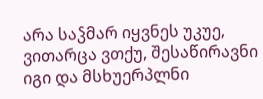არა საჴმარ იყვნეს უკუე, ვითარცა ვთქუ, შესაწირავნი იგი და მსხუერპლნი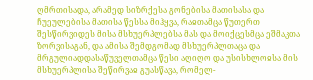ღმრთისადა, არამედ სიზრქესა გონებისა მათისასა და ჩუეულებისა მათისა წესსა მიჰყვა, რაჲთამცა წუთერთ შესწირვიდეს მისა მსხუერპლებსა მას და მოიქცესმცა ეშმაკთა ზორვისაგან, და ამისა შემდგომად მსხუერპლთაცა და მრგულიადდასაწუველთამცა წესი აღიღო და უსისხლოჲსა მის მსხუერპლისა შეწირვაჲ გუასწავა, რომელ-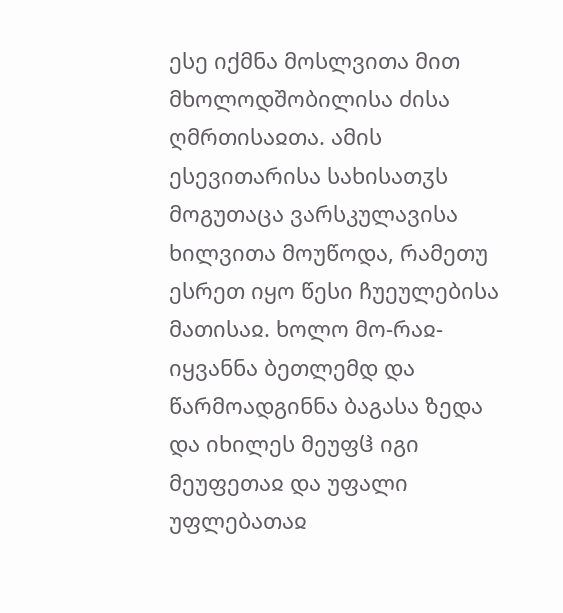ესე იქმნა მოსლვითა მით მხოლოდშობილისა ძისა ღმრთისაჲთა. ამის ესევითარისა სახისათჳს მოგუთაცა ვარსკულავისა ხილვითა მოუწოდა, რამეთუ ესრეთ იყო წესი ჩუეულებისა მათისაჲ. ხოლო მო-რაჲ-იყვანნა ბეთლემდ და წარმოადგინნა ბაგასა ზედა და იხილეს მეუფჱ იგი მეუფეთაჲ და უფალი უფლებათაჲ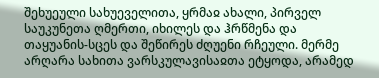შეხუეული სახუეველითა, ყრმაჲ ახალი, პირველ საუკუნეთა ღმერთი, იხილეს და ჰრწმენა და თაყუანის-სცეს და შეწირეს ძღუენი რჩეული. მერმე არღარა სახითა ვარსკულავისაჲთა ეტყოდა, არამედ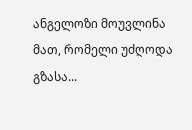ანგელოზი მოუვლინა მათ, რომელი უძღოდა გზასა...